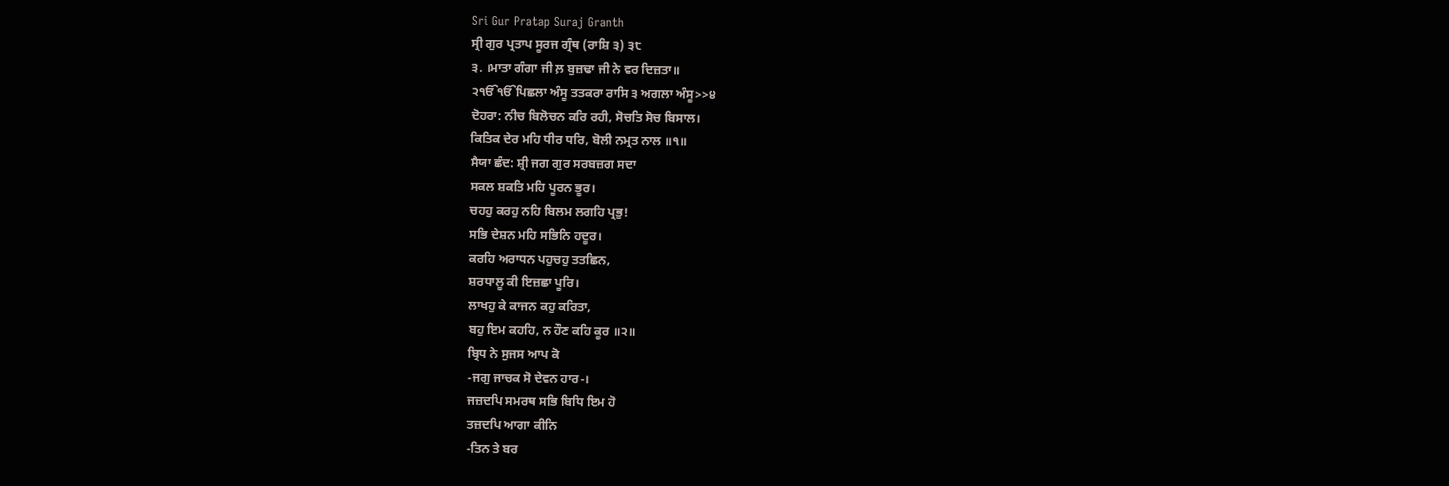Sri Gur Pratap Suraj Granth
ਸ੍ਰੀ ਗੁਰ ਪ੍ਰਤਾਪ ਸੂਰਜ ਗ੍ਰੰਥ (ਰਾਸ਼ਿ ੩) ੩੮
੩. ।ਮਾਤਾ ਗੰਗਾ ਜੀ ਲ਼ ਬੁਜ਼ਢਾ ਜੀ ਨੇ ਵਰ ਦਿਜ਼ਤਾ॥
੨ੴੴਪਿਛਲਾ ਅੰਸੂ ਤਤਕਰਾ ਰਾਸਿ ੩ ਅਗਲਾ ਅੰਸੂ>>੪
ਦੋਹਰਾ: ਨੀਚ ਬਿਲੋਚਨ ਕਰਿ ਰਹੀ, ਸੋਚਤਿ ਸੋਚ ਬਿਸਾਲ।
ਕਿਤਿਕ ਦੇਰ ਮਹਿ ਧੀਰ ਧਰਿ, ਬੋਲੀ ਨਮ੍ਰਤ ਨਾਲ ॥੧॥
ਸੈਯਾ ਛੰਦ: ਸ਼੍ਰੀ ਜਗ ਗੁਰ ਸਰਬਜ਼ਗ ਸਦਾ
ਸਕਲ ਸ਼ਕਤਿ ਮਹਿ ਪੂਰਨ ਭੂਰ।
ਚਹਹੁ ਕਰਹੁ ਨਹਿ ਬਿਲਮ ਲਗਹਿ ਪ੍ਰਭੁ!
ਸਭਿ ਦੇਸ਼ਨ ਮਹਿ ਸਭਿਨਿ ਹਦੂਰ।
ਕਰਹਿ ਅਰਾਧਨ ਪਹੁਚਹੁ ਤਤਛਿਨ,
ਸ਼ਰਧਾਲੂ ਕੀ ਇਜ਼ਛਾ ਪੂਰਿ।
ਲਾਖਹੁ ਕੇ ਕਾਜਨ ਕਹੁ ਕਰਿਤਾ,
ਬਹੁ ਇਮ ਕਹਹਿ, ਨ ਹੌਣ ਕਹਿ ਕੂਰ ॥੨॥
ਬ੍ਰਿਧ ਨੇ ਸੁਜਸ ਆਪ ਕੋ
-ਜਗੁ ਜਾਚਕ ਸੋ ਦੇਵਨ ਹਾਰ-।
ਜਜ਼ਦਪਿ ਸਮਰਥ ਸਭਿ ਬਿਧਿ ਇਮ ਹੋ
ਤਜ਼ਦਪਿ ਆਗਾ ਕੀਨਿ
-ਤਿਨ ਤੇ ਬਰ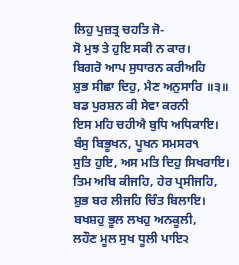ਲਿਹੁ ਪੁਜ਼ਤ੍ਰ ਚਹਤਿ ਜੋ-
ਸੋ ਮੁਝ ਤੇ ਹੁਇ ਸਕੀ ਨ ਕਾਰ।
ਬਿਗਰੋ ਆਪ ਸੁਧਾਰਨ ਕਰੀਅਹਿ
ਸ਼ੁਭ ਸੀਛਾ ਦਿਹੁ, ਮੈਣ ਅਨੁਸਾਰਿ ॥੩॥
ਬਡ ਪੁਰਸ਼ਨ ਕੀ ਸੇਵਾ ਕਰਨੀ
ਇਸ ਮਹਿ ਚਹੀਐ ਬੁਧਿ ਅਧਿਕਾਇ।
ਬੰਸੁ ਬਿਭੂਖਨ, ਪੂਖਨ ਸਮਸਰ੧
ਸੁਤਿ ਹੁਇ, ਅਸ ਮਤਿ ਦਿਹੁ ਸਿਖਰਾਇ।
ਤਿਮ ਅਬਿ ਕੀਜਹਿ, ਹੇਰ ਪ੍ਰਸੀਜਹਿ,
ਸ਼ੁਭ ਬਰ ਲੀਜਹਿ ਚਿੰਤ ਬਿਲਾਇ।
ਬਖਸ਼ਹੁ ਭੂਲ ਲਖਹੁ ਅਨਕੂਲੀ,
ਲਹੌਣ ਮੂਲ ਸੁਖ ਧੂਲੀ ਪਾਇ੨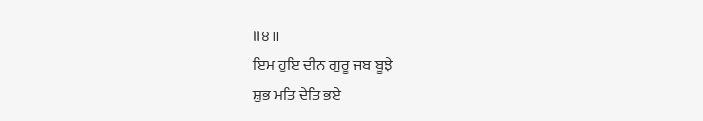॥੪॥
ਇਮ ਹੁਇ ਦੀਨ ਗੁਰੂ ਜਬ ਬੂਝੇ
ਸ਼ੁਭ ਮਤਿ ਦੇਤਿ ਭਏ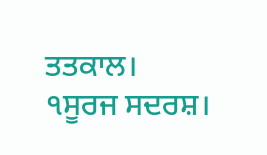ਤਤਕਾਲ।
੧ਸੂਰਜ ਸਦਰਸ਼।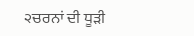੨ਚਰਨਾਂ ਦੀ ਧੂੜੀ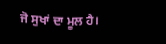ਜੋ ਸੁਖਾਂ ਦਾ ਮੂਲ ਹੈ।